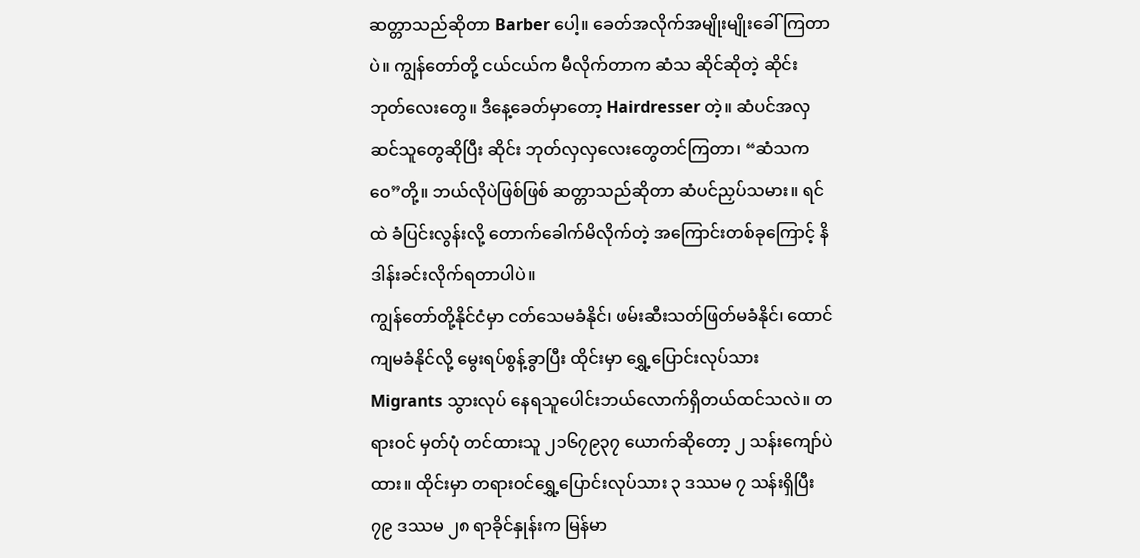ဆတ္တာသည်ဆိုတာ Barber ပေါ့။ ခေတ်အလိုက်အမျိုးမျိုးခေါ်ကြတာပဲ။ ကျွန်တော်တို့ ငယ်ငယ်က မီလိုက်တာက ဆံသ ဆိုင်ဆိုတဲ့ ဆိုင်းဘုတ်လေးတွေ။ ဒီနေ့ခေတ်မှာတော့ Hairdresser တဲ့။ ဆံပင်အလှဆင်သူတွေဆိုပြီး ဆိုင်း ဘုတ်လှလှလေးတွေတင်ကြတာ၊ “ဆံသကဝေ”တို့။ ဘယ်လိုပဲဖြစ်ဖြစ် ဆတ္တာသည်ဆိုတာ ဆံပင်ညှပ်သမား။ ရင်ထဲ ခံပြင်းလွန်းလို့ တောက်ခေါက်မိလိုက်တဲ့ အကြောင်းတစ်ခုကြောင့် နိဒါန်းခင်းလိုက်ရတာပါပဲ။
ကျွန်တော်တို့နိုင်ငံမှာ ငတ်သေမခံနိုင်၊ ဖမ်းဆီးသတ်ဖြတ်မခံနိုင်၊ ထောင်ကျမခံနိုင်လို့ မွေးရပ်စွန့်ခွာပြီး ထိုင်းမှာ ရွှေ့ပြောင်းလုပ်သား Migrants သွားလုပ် နေရသူပေါင်းဘယ်လောက်ရှိတယ်ထင်သလဲ။ တရားဝင် မှတ်ပုံ တင်ထားသူ ၂၁၆၇၉၃၇ ယောက်ဆိုတော့ ၂ သန်းကျော်ပဲထား။ ထိုင်းမှာ တရားဝင်ရွှေ့ပြောင်းလုပ်သား ၃ ဒဿမ ၇ သန်းရှိပြီး ၇၉ ဒဿမ ၂၈ ရာခိုင်နှုန်းက မြန်မာ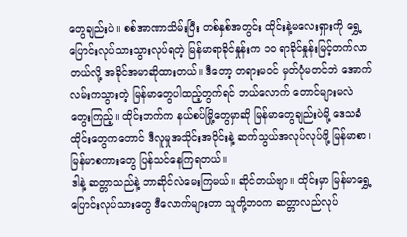တွေချည်းပဲ။ စစ်အာဏာသိမ်းပြီး တစ်နှစ်အတွင်း ထိုင်းနဲ့မလေးရှားကို ရွှေ့ပြောင်းလုပ်သားသွားလုပ်ရတဲ့ မြန်မာရာခိုင်နှုန်းက ၁၀ ရာခိုင်နှုန်းမြင့်တက်လာတယ်လို့ အခိုင်အမာဆိုထားတယ်။ ဒီတော့ တရားမဝင် မှတ်ပုံမတင်ဘဲ အောက်လမ်းကသွားတဲ့ မြန်မာတွေပါထည့်တွက်ရင် ဘယ်လောက် တောင်များမလဲ တွေးကြည့်။ ထိုင်းဘက်က နယ်စပ်မြို့တွေမှာဆို မြန်မာတွေချည်းပဲမို့ ဒေသခံထိုင်းတွေကတောင် ဒီလူမှုအသိုင်းအဝိုင်းနဲ့ ဆက်သွယ်အလုပ်လုပ်ဖို့ မြန်မာစာ၊ မြန်မာစကားတွေ ပြန်သင်နေကြရတယ်။
ဒါနဲ့ ဆတ္တာသည်နဲ့ ဘာဆိုင်လဲမေးကြမယ်။ ဆိုင်တယ်ဗျာ။ ထိုင်းမှာ မြန်မာရွှေ့ ပြောင်းလုပ်သားတွေ ဒီလောက်များတာ သူတို့ဘ၀က ဆတ္တာလည်လုပ်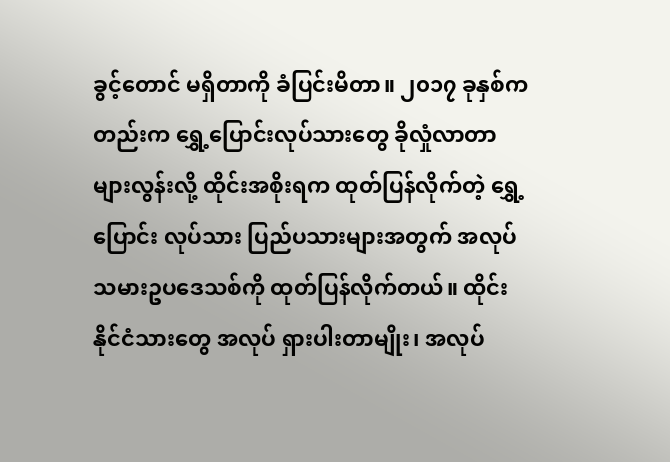ခွင့်တောင် မရှိတာကို ခံပြင်းမိတာ။ ၂၀၁၇ ခုနှစ်ကတည်းက ရွှေ့ပြောင်းလုပ်သားတွေ ခိုလှုံလာတာများလွန်းလို့ ထိုင်းအစိုးရက ထုတ်ပြန်လိုက်တဲ့ ရွှေ့ပြောင်း လုပ်သား ပြည်ပသားများအတွက် အလုပ်သမားဥပဒေသစ်ကို ထုတ်ပြန်လိုက်တယ်။ ထိုင်းနိုင်ငံသားတွေ အလုပ် ရှားပါးတာမျိုး၊ အလုပ်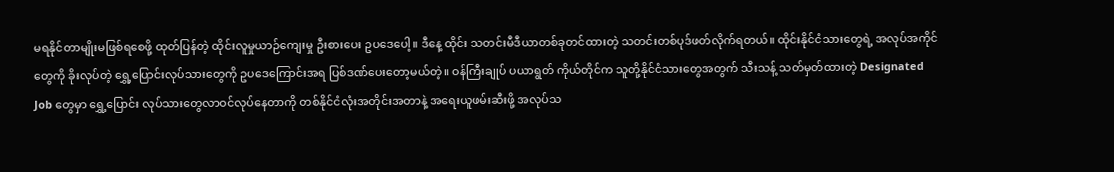မရနိုင်တာမျိုးမဖြစ်ရစေဖို့ ထုတ်ပြန်တဲ့ ထိုင်းလူမှုယာဉ်ကျေးမှု ဦးစားပေး ဥပဒေပေါ့။ ဒီနေ့ ထိုင်း သတင်းမီဒီယာတစ်ခုတင်ထားတဲ့ သတင်းတစ်ပုဒ်ဖတ်လိုက်ရတယ်။ ထိုင်းနိုင်ငံသားတွေရဲ့ အလုပ်အကိုင် တွေကို ခိုးလုပ်တဲ့ ရွှေ့ပြောင်းလုပ်သားတွေကို ဥပဒေကြောင်းအရ ပြစ်ဒဏ်ပေးတော့မယ်တဲ့။ ဝန်ကြီးချုပ် ပယာရွတ် ကိုယ်တိုင်က သူတို့နိုင်ငံသားတွေအတွက် သီးသန့် သတ်မှတ်ထားတဲ့ Designated Job တွေမှာ ရွှေ့ပြောင်း လုပ်သားတွေလာဝင်လုပ်နေတာကို တစ်နိုင်ငံလုံးအတိုင်းအတာနဲ့ အရေးယူဖမ်းဆီးဖို့ အလုပ်သ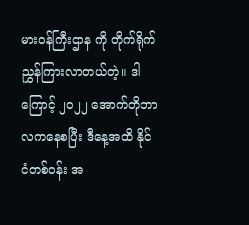မားဝန်ကြီးဌာန ကို တိုက်ရိုက်ညွှန်ကြားလာတယ်တဲ့။ ဒါကြောင့် ၂၀၂၂ အောက်တိုဘာလကနေစပြီး ဒီနေ့အထိ နိုင်ငံတစ်ဝန်း အ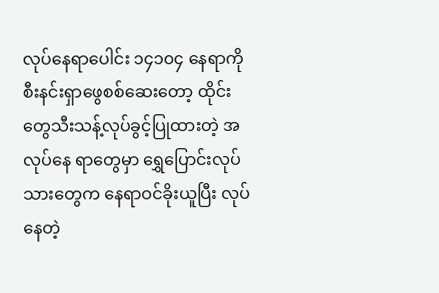လုပ်နေရာပေါင်း ၁၄၁၀၄ နေရာကို စီးနင်းရှာဖွေစစ်ဆေးတော့ ထိုင်းတွေသီးသန့်လုပ်ခွင့်ပြုထားတဲ့ အလုပ်နေ ရာတွေမှာ ရွှေပြောင်းလုပ်သားတွေက နေရာဝင်ခိုးယူပြီး လုပ်နေတဲ့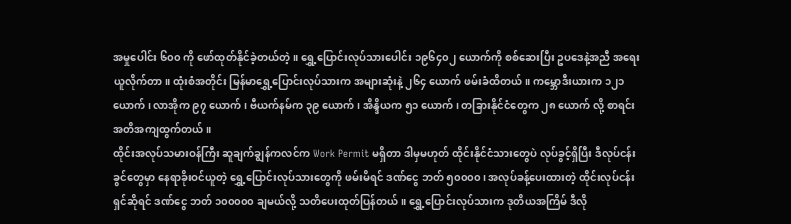အမှုပေါင်း ၆၀၀ ကို ဖော်ထုတ်နိုင်ခဲ့တယ်တဲ့။ ရွှေ့ပြောင်းလုပ်သားပေါင်း ၁၉၆၄၀၂ ယောက်ကို စစ်ဆေးပြီး ဥပဒေနဲ့အညီ အရေးယူလိုက်တာ။ ထုံးစံအတိုင်း မြန်မာရွှေ့ပြောင်းလုပ်သားက အများဆုံးနဲ့ ၂၆၄ ယောက် ဖမ်းခံထိတယ်။ ကမ္ဘောဒီးယားက ၁၂၁ ယောက်၊ လာအိုက ၉၇ ယောက်၊ ဗီယက်နမ်က ၃၉ ယောက်၊ အိန္ဒိယက ၅၁ ယောက်၊ တခြားနိုင်ငံတွေက ၂၈ ယောက် လို့ စာရင်းအတိအကျထွက်တယ်။
ထိုင်းအလုပ်သမားဝန်ကြီး ဆူချက်ချွန်ကလင်က Work Permit မရှိတာ ဒါမှမဟုတ် ထိုင်းနိုင်ငံသားတွေပဲ လုပ်ခွင့်ရှိပြီး ဒီလုပ်ငန်းခွင်တွေမှာ နေရာခိုးဝင်ယူတဲ့ ရွှေ့ပြောင်းလုပ်သားတွေကို ဖမ်းမိရင် ဒဏ်ငွေ ဘတ် ၅၀၀၀၀၊ အလုပ်ခန့်ပေးထားတဲ့ ထိုင်းလုပ်ငန်းရှင်ဆိုရင် ဒဏ်ငွေ ဘတ် ၁၀၀၀၀၀ ချမယ်လို့ သတိပေးထုတ်ပြန်တယ်။ ရွှေ့ပြောင်းလုပ်သားက ဒုတိယအကြိမ် ဒီလို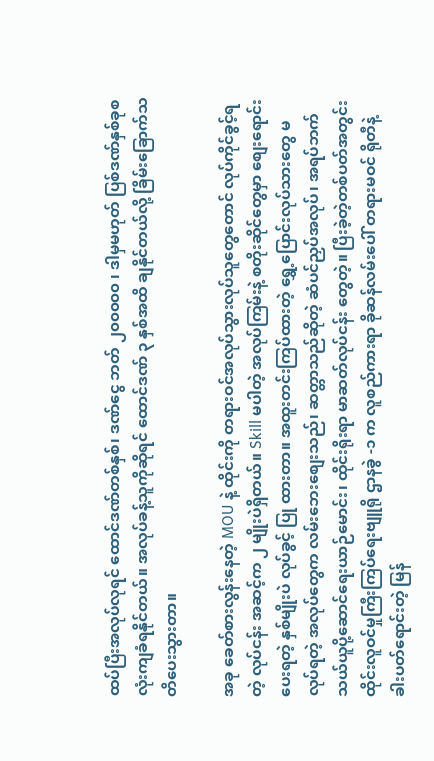ထပ်ပြီးအလုပ်လုရင် ထောင်ဒဏ်တစ်နှစ်၊ ဒဏ်ငွေ ဘတ် ၂၀၀၀၀၀ ၊ ဒါမှမဟုတ် ပြစ်ဒဏ်နှစ်ခုစလုံးကျခံရနိုင်တယ်။ အလုပ်ခန့်သူကိုဆိုရင် ထောင်ဒဏ် ၃ နှစ်အထိ ချနိုင်တယ်လို့ ခြိမ်းခြောက်သတိပေးသွားတာ။

အခု ခေတ်စားလွန်းနေတဲ့ MOU နဲ့ ထိုင်းကို တရားဝင်အလုပ်သွားလုပ်သူတွေတောင် လုပ်ကိုင်ခွင့်ရတဲ့ လုပ်ငန်း အဆင့်က ၂ မျိုးပဲရှိတယ်။ Skill မပါတဲ့ အလုပ်ကြမ်းနဲ့ စတိုးဆိုင်တွေမှာ စျေးရောင်းပေးရတဲ့ နှစ်မျိုးပဲ လုပ်ခွင့် ပြု ထားတာ။ အထူးတင်းကြပ်ထားတဲ့ ရွှေ့ပြောင်းလုပ်သားတွေ မလုပ်ရတဲ့ အလုပ်တွေက လမ်းဘေးစျေးသည်၊ ဆတ္တာသည်ဆိုတဲ့ ဆံပင်ညှပ်အလုပ်၊ အရပ်ဘက် သယ်ယူပို့ဆောင်ရေးယာဉ်မောင်း၊ ထိုင်းရိုးရာ မာဆတ်လုပ်ငန်း တွေတဲ့။ ပြီးခဲ့တဲ့တစ်ပတ်အတွင်း ထိုင်းလူဝင်မှုကြီးကြပ်ရေးဗျူရို ဌာနခွဲ -၁ က လူစည်ကားရာ ခိုဆန်လမ်းပေါ် တရားမဝင် ရိုတီနဲ့ ခါးပတ်ရောင်းတဲ့ မြန်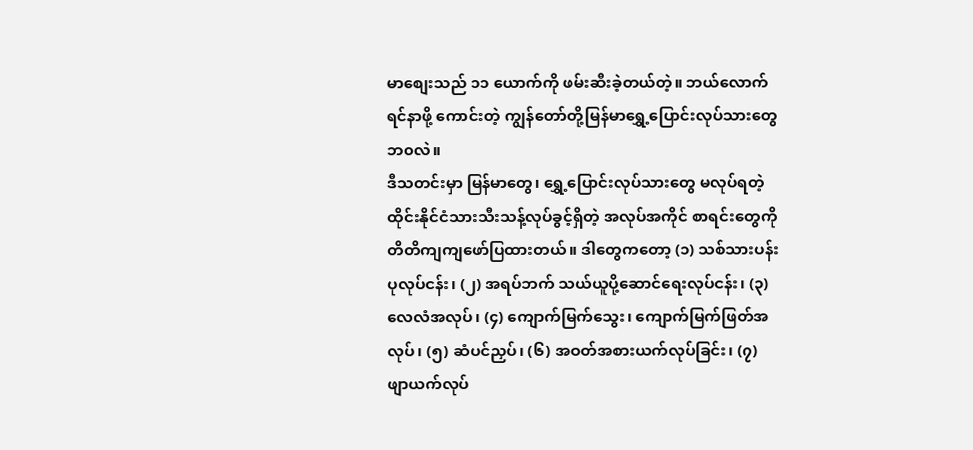မာစျေးသည် ၁၁ ယောက်ကို ဖမ်းဆီးခဲ့တယ်တဲ့။ ဘယ်လောက်ရင်နာဖို့ ကောင်းတဲ့ ကျွန်တော်တို့မြန်မာရွှေ့ပြောင်းလုပ်သားတွေဘ၀လဲ။
ဒီသတင်းမှာ မြန်မာတွေ၊ ရွှေ့ပြောင်းလုပ်သားတွေ မလုပ်ရတဲ့ ထိုင်းနိုင်ငံသားသီးသန့်လုပ်ခွင့်ရှိတဲ့ အလုပ်အကိုင် စာရင်းတွေကို တိတိကျကျဖော်ပြထားတယ်။ ဒါတွေကတော့ (၁) သစ်သားပန်းပုလုပ်ငန်း၊ (၂) အရပ်ဘက် သယ်ယူပို့ဆောင်ရေးလုပ်ငန်း၊ (၃) လေလံအလုပ်၊ (၄) ကျောက်မြက်သွေး၊ ကျောက်မြက်ဖြတ်အလုပ်၊ (၅) ဆံပင်ညှပ်၊ (၆) အဝတ်အစားယက်လုပ်ခြင်း၊ (၇) ဖျာယက်လုပ်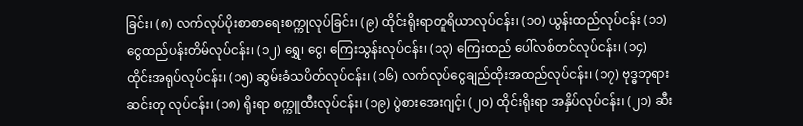ခြင်း၊ (၈) လက်လုပ်ပိုးစာစာရေးစက္ကုလုပ်ခြင်း၊ (၉) ထိုင်းရိုးရာတူရိယာလုပ်ငန်း၊ (၁၀) ယွန်းထည်လုပ်ငန်း (၁၁) ငွေထည်ပန်းတိမ်လုပ်ငန်း၊ (၁၂) ရွှေ၊ ငွေ၊ ကြေးသွန်းလုပ်ငန်း၊ (၁၃) ကြေးထည် ပေါ်လစ်တင်လုပ်ငန်း၊ (၁၄) ထိုင်းအရုပ်လုပ်ငန်း၊ (၁၅) ဆွမ်းခံသပိတ်လုပ်ငန်း၊ (၁၆) လက်လုပ်ငွေချည်ထိုးအထည်လုပ်ငန်း၊ (၁၇) ဗုဒ္ဓဘုရားဆင်းတု လုပ်ငန်း၊ (၁၈) ရိုးရာ စက္ကူထီးလုပ်ငန်း၊ (၁၉) ပွဲစားအေးဂျင့်၊ (၂၀) ထိုင်းရိုးရာ အနှိပ်လုပ်ငန်း၊ (၂၁) ဆီး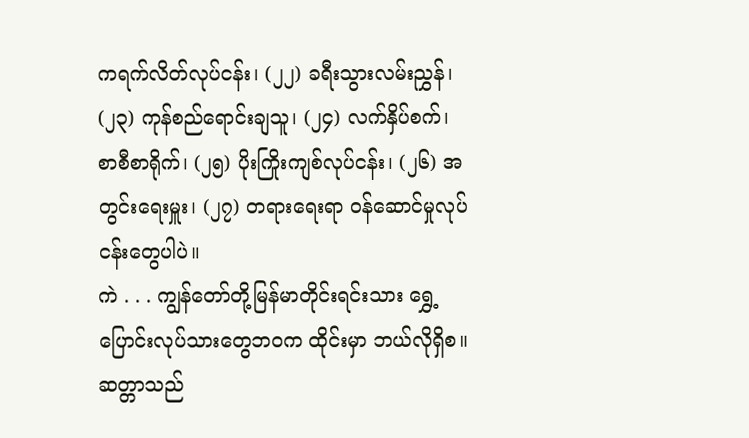ကရက်လိတ်လုပ်ငန်း၊ (၂၂) ခရီးသွားလမ်းညွှန်၊ (၂၃) ကုန်စည်ရောင်းချသူ၊ (၂၄) လက်နှိပ်စက်၊ စာစီစာရိုက်၊ (၂၅) ပိုးကြိုးကျစ်လုပ်ငန်း၊ (၂၆) အတွင်းရေးမှူး၊ (၂၇) တရားရေးရာ ဝန်ဆောင်မှုလုပ်ငန်းတွေပါပဲ။
ကဲ . . . ကျွန်တော်တို့မြန်မာတိုင်းရင်းသား ရွှေ့ပြောင်းလုပ်သားတွေဘ၀က ထိုင်းမှာ ဘယ်လိုရှိစ။ ဆတ္တာသည်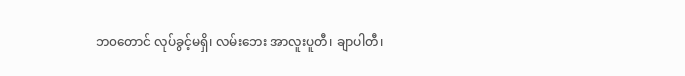ဘ၀တောင် လုပ်ခွင့်မရှိ၊ လမ်းဘေး အာလူးပူတီ၊ ချာပါတီ၊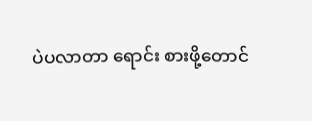ပဲပလာတာ ရောင်း စားဖို့တောင်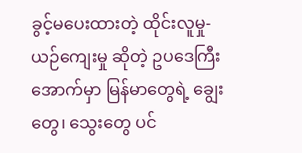ခွင့်မပေးထားတဲ့ ထိုင်းလူမှု-ယဉ်ကျေးမှု ဆိုတဲ့ ဥပဒေကြီးအောက်မှာ မြန်မာတွေရဲ့ ချွေးတွေ၊ သွေးတွေ ပင်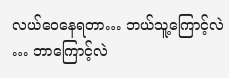လယ်ဝေနေရတာ… ဘယ်သူ့ကြောင့်လဲ … ဘာကြောင့်လဲ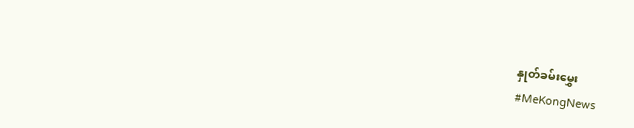နှုတ်ခမ်းမွှေး
#MeKongNews